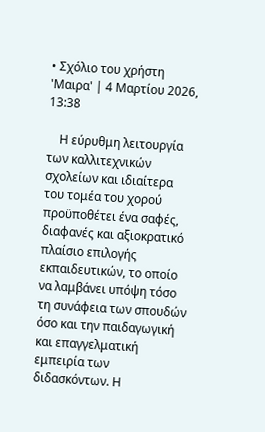• Σχόλιο του χρήστη 'Μαιρα' | 4 Μαρτίου 2026, 13:38

    Η εύρυθμη λειτουργία των καλλιτεχνικών σχολείων και ιδιαίτερα του τομέα του χορού προϋποθέτει ένα σαφές, διαφανές και αξιοκρατικό πλαίσιο επιλογής εκπαιδευτικών, το οποίο να λαμβάνει υπόψη τόσο τη συνάφεια των σπουδών όσο και την παιδαγωγική και επαγγελματική εμπειρία των διδασκόντων. Η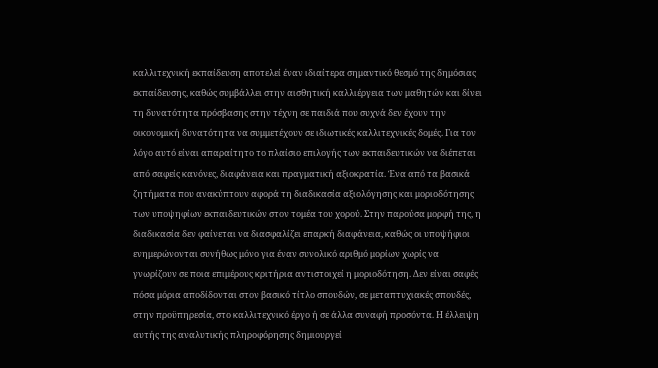καλλιτεχνική εκπαίδευση αποτελεί έναν ιδιαίτερα σημαντικό θεσμό της δημόσιας εκπαίδευσης, καθώς συμβάλλει στην αισθητική καλλιέργεια των μαθητών και δίνει τη δυνατότητα πρόσβασης στην τέχνη σε παιδιά που συχνά δεν έχουν την οικονομική δυνατότητα να συμμετέχουν σε ιδιωτικές καλλιτεχνικές δομές. Για τον λόγο αυτό είναι απαραίτητο το πλαίσιο επιλογής των εκπαιδευτικών να διέπεται από σαφείς κανόνες, διαφάνεια και πραγματική αξιοκρατία. Ένα από τα βασικά ζητήματα που ανακύπτουν αφορά τη διαδικασία αξιολόγησης και μοριοδότησης των υποψηφίων εκπαιδευτικών στον τομέα του χορού. Στην παρούσα μορφή της, η διαδικασία δεν φαίνεται να διασφαλίζει επαρκή διαφάνεια, καθώς οι υποψήφιοι ενημερώνονται συνήθως μόνο για έναν συνολικό αριθμό μορίων χωρίς να γνωρίζουν σε ποια επιμέρους κριτήρια αντιστοιχεί η μοριοδότηση. Δεν είναι σαφές πόσα μόρια αποδίδονται στον βασικό τίτλο σπουδών, σε μεταπτυχιακές σπουδές, στην προϋπηρεσία, στο καλλιτεχνικό έργο ή σε άλλα συναφή προσόντα. Η έλλειψη αυτής της αναλυτικής πληροφόρησης δημιουργεί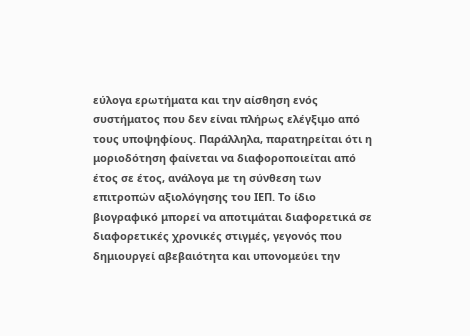εύλογα ερωτήματα και την αίσθηση ενός συστήματος που δεν είναι πλήρως ελέγξιμο από τους υποψηφίους. Παράλληλα, παρατηρείται ότι η μοριοδότηση φαίνεται να διαφοροποιείται από έτος σε έτος, ανάλογα με τη σύνθεση των επιτροπών αξιολόγησης του ΙΕΠ. Το ίδιο βιογραφικό μπορεί να αποτιμάται διαφορετικά σε διαφορετικές χρονικές στιγμές, γεγονός που δημιουργεί αβεβαιότητα και υπονομεύει την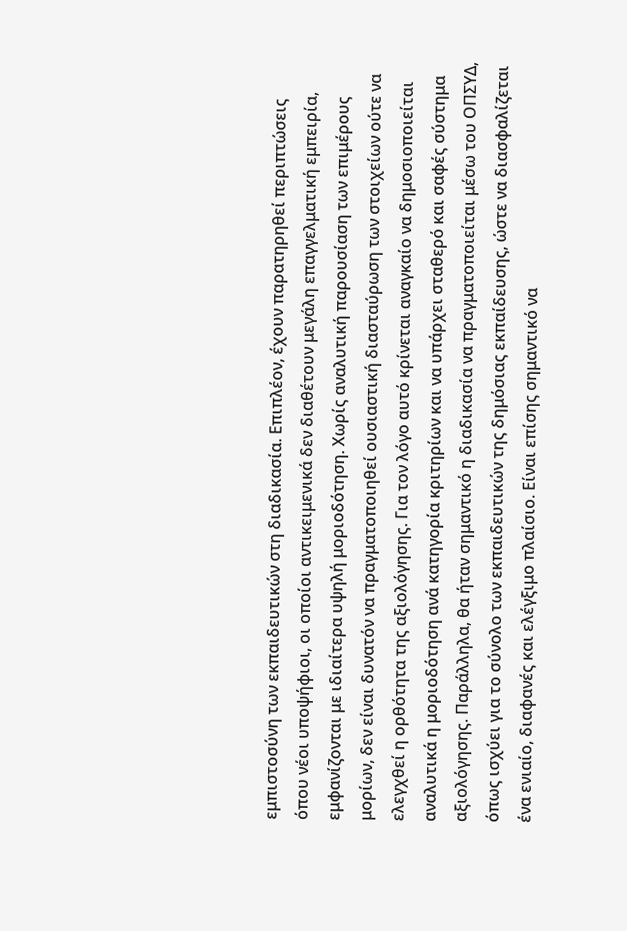εμπιστοσύνη των εκπαιδευτικών στη διαδικασία. Επιπλέον, έχουν παρατηρηθεί περιπτώσεις όπου νέοι υποψήφιοι, οι οποίοι αντικειμενικά δεν διαθέτουν μεγάλη επαγγελματική εμπειρία, εμφανίζονται με ιδιαίτερα υψηλή μοριοδότηση. Χωρίς αναλυτική παρουσίαση των επιμέρους μορίων, δεν είναι δυνατόν να πραγματοποιηθεί ουσιαστική διασταύρωση των στοιχείων ούτε να ελεγχθεί η ορθότητα της αξιολόγησης. Για τον λόγο αυτό κρίνεται αναγκαίο να δημοσιοποιείται αναλυτικά η μοριοδότηση ανά κατηγορία κριτηρίων και να υπάρχει σταθερό και σαφές σύστημα αξιολόγησης. Παράλληλα, θα ήταν σημαντικό η διαδικασία να πραγματοποιείται μέσω του ΟΠΣΥΔ, όπως ισχύει για το σύνολο των εκπαιδευτικών της δημόσιας εκπαίδευσης, ώστε να διασφαλίζεται ένα ενιαίο, διαφανές και ελέγξιμο πλαίσιο. Είναι επίσης σημαντικό να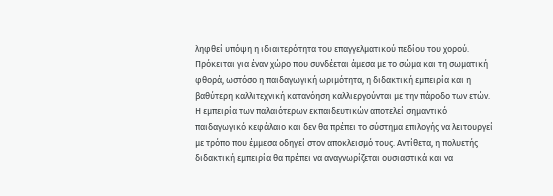ληφθεί υπόψη η ιδιαιτερότητα του επαγγελματικού πεδίου του χορού. Πρόκειται για έναν χώρο που συνδέεται άμεσα με το σώμα και τη σωματική φθορά, ωστόσο η παιδαγωγική ωριμότητα, η διδακτική εμπειρία και η βαθύτερη καλλιτεχνική κατανόηση καλλιεργούνται με την πάροδο των ετών. Η εμπειρία των παλαιότερων εκπαιδευτικών αποτελεί σημαντικό παιδαγωγικό κεφάλαιο και δεν θα πρέπει το σύστημα επιλογής να λειτουργεί με τρόπο που έμμεσα οδηγεί στον αποκλεισμό τους. Αντίθετα, η πολυετής διδακτική εμπειρία θα πρέπει να αναγνωρίζεται ουσιαστικά και να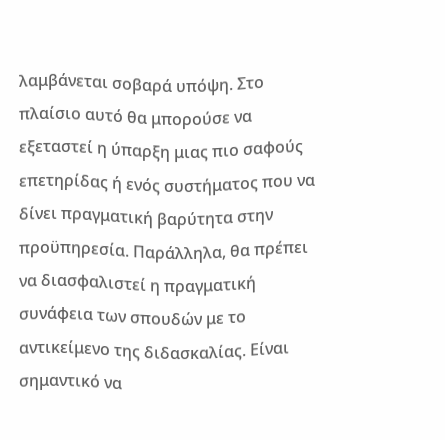λαμβάνεται σοβαρά υπόψη. Στο πλαίσιο αυτό θα μπορούσε να εξεταστεί η ύπαρξη μιας πιο σαφούς επετηρίδας ή ενός συστήματος που να δίνει πραγματική βαρύτητα στην προϋπηρεσία. Παράλληλα, θα πρέπει να διασφαλιστεί η πραγματική συνάφεια των σπουδών με το αντικείμενο της διδασκαλίας. Είναι σημαντικό να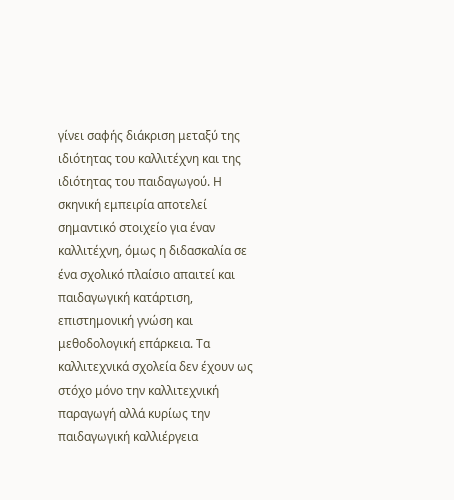γίνει σαφής διάκριση μεταξύ της ιδιότητας του καλλιτέχνη και της ιδιότητας του παιδαγωγού. Η σκηνική εμπειρία αποτελεί σημαντικό στοιχείο για έναν καλλιτέχνη, όμως η διδασκαλία σε ένα σχολικό πλαίσιο απαιτεί και παιδαγωγική κατάρτιση, επιστημονική γνώση και μεθοδολογική επάρκεια. Τα καλλιτεχνικά σχολεία δεν έχουν ως στόχο μόνο την καλλιτεχνική παραγωγή αλλά κυρίως την παιδαγωγική καλλιέργεια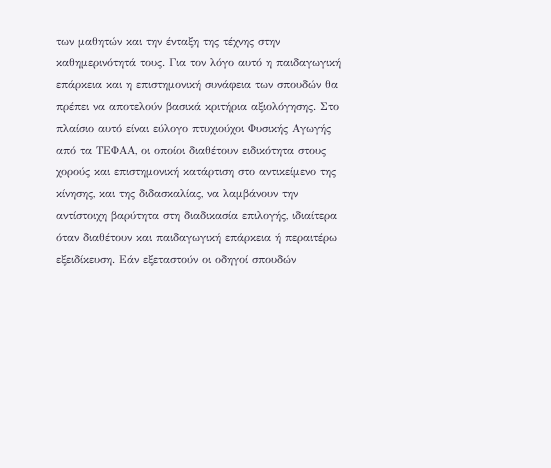των μαθητών και την ένταξη της τέχνης στην καθημερινότητά τους. Για τον λόγο αυτό η παιδαγωγική επάρκεια και η επιστημονική συνάφεια των σπουδών θα πρέπει να αποτελούν βασικά κριτήρια αξιολόγησης. Στο πλαίσιο αυτό είναι εύλογο πτυχιούχοι Φυσικής Αγωγής από τα ΤΕΦΑΑ, οι οποίοι διαθέτουν ειδικότητα στους χορούς και επιστημονική κατάρτιση στο αντικείμενο της κίνησης, και της διδασκαλίας, να λαμβάνουν την αντίστοιχη βαρύτητα στη διαδικασία επιλογής, ιδιαίτερα όταν διαθέτουν και παιδαγωγική επάρκεια ή περαιτέρω εξειδίκευση. Εάν εξεταστούν οι οδηγοί σπουδών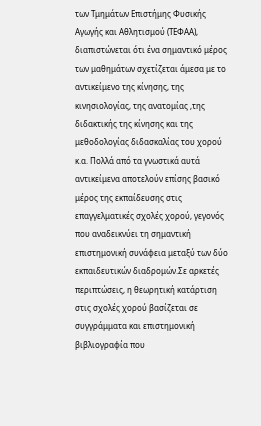των Τμημάτων Επιστήμης Φυσικής Αγωγής και Αθλητισμού (ΤΕΦΑΑ), διαπιστώνεται ότι ένα σημαντικό μέρος των μαθημάτων σχετίζεται άμεσα με το αντικείμενο της κίνησης, της κινησιολογίας, της ανατομίας ,της διδακτικής της κίνησης και της μεθοδολογίας διδασκαλίας του χορού κ.α. Πολλά από τα γνωστικά αυτά αντικείμενα αποτελούν επίσης βασικό μέρος της εκπαίδευσης στις επαγγελματικές σχολές χορού, γεγονός που αναδεικνύει τη σημαντική επιστημονική συνάφεια μεταξύ των δύο εκπαιδευτικών διαδρομών.Σε αρκετές περιπτώσεις, η θεωρητική κατάρτιση στις σχολές χορού βασίζεται σε συγγράμματα και επιστημονική βιβλιογραφία που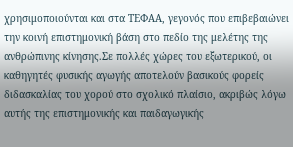χρησιμοποιούνται και στα ΤΕΦΑΑ, γεγονός που επιβεβαιώνει την κοινή επιστημονική βάση στο πεδίο της μελέτης της ανθρώπινης κίνησης.Σε πολλές χώρες του εξωτερικού, οι καθηγητές φυσικής αγωγής αποτελούν βασικούς φορείς διδασκαλίας του χορού στο σχολικό πλαίσιο, ακριβώς λόγω αυτής της επιστημονικής και παιδαγωγικής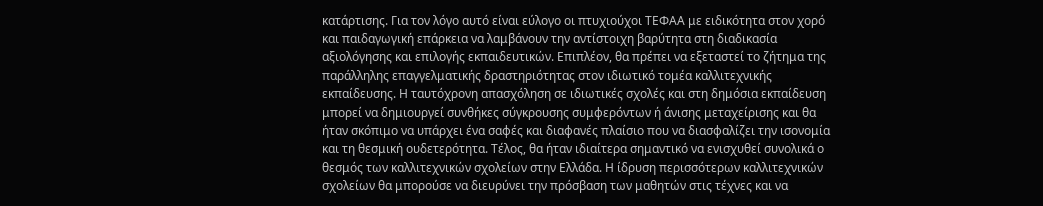κατάρτισης. Για τον λόγο αυτό είναι εύλογο οι πτυχιούχοι ΤΕΦΑΑ με ειδικότητα στον χορό και παιδαγωγική επάρκεια να λαμβάνουν την αντίστοιχη βαρύτητα στη διαδικασία αξιολόγησης και επιλογής εκπαιδευτικών. Επιπλέον, θα πρέπει να εξεταστεί το ζήτημα της παράλληλης επαγγελματικής δραστηριότητας στον ιδιωτικό τομέα καλλιτεχνικής εκπαίδευσης. Η ταυτόχρονη απασχόληση σε ιδιωτικές σχολές και στη δημόσια εκπαίδευση μπορεί να δημιουργεί συνθήκες σύγκρουσης συμφερόντων ή άνισης μεταχείρισης και θα ήταν σκόπιμο να υπάρχει ένα σαφές και διαφανές πλαίσιο που να διασφαλίζει την ισονομία και τη θεσμική ουδετερότητα. Τέλος, θα ήταν ιδιαίτερα σημαντικό να ενισχυθεί συνολικά ο θεσμός των καλλιτεχνικών σχολείων στην Ελλάδα. Η ίδρυση περισσότερων καλλιτεχνικών σχολείων θα μπορούσε να διευρύνει την πρόσβαση των μαθητών στις τέχνες και να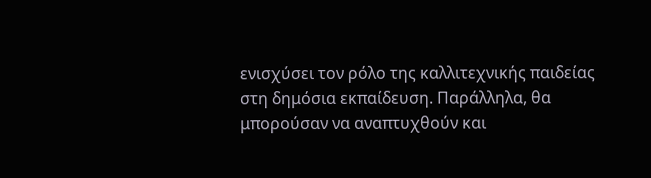ενισχύσει τον ρόλο της καλλιτεχνικής παιδείας στη δημόσια εκπαίδευση. Παράλληλα, θα μπορούσαν να αναπτυχθούν και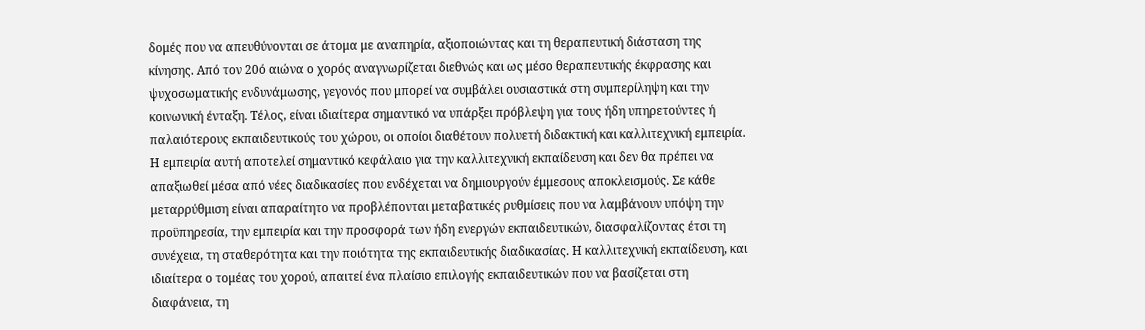δομές που να απευθύνονται σε άτομα με αναπηρία, αξιοποιώντας και τη θεραπευτική διάσταση της κίνησης. Από τον 20ό αιώνα ο χορός αναγνωρίζεται διεθνώς και ως μέσο θεραπευτικής έκφρασης και ψυχοσωματικής ενδυνάμωσης, γεγονός που μπορεί να συμβάλει ουσιαστικά στη συμπερίληψη και την κοινωνική ένταξη. Τέλος, είναι ιδιαίτερα σημαντικό να υπάρξει πρόβλεψη για τους ήδη υπηρετούντες ή παλαιότερους εκπαιδευτικούς του χώρου, οι οποίοι διαθέτουν πολυετή διδακτική και καλλιτεχνική εμπειρία. Η εμπειρία αυτή αποτελεί σημαντικό κεφάλαιο για την καλλιτεχνική εκπαίδευση και δεν θα πρέπει να απαξιωθεί μέσα από νέες διαδικασίες που ενδέχεται να δημιουργούν έμμεσους αποκλεισμούς. Σε κάθε μεταρρύθμιση είναι απαραίτητο να προβλέπονται μεταβατικές ρυθμίσεις που να λαμβάνουν υπόψη την προϋπηρεσία, την εμπειρία και την προσφορά των ήδη ενεργών εκπαιδευτικών, διασφαλίζοντας έτσι τη συνέχεια, τη σταθερότητα και την ποιότητα της εκπαιδευτικής διαδικασίας. Η καλλιτεχνική εκπαίδευση, και ιδιαίτερα ο τομέας του χορού, απαιτεί ένα πλαίσιο επιλογής εκπαιδευτικών που να βασίζεται στη διαφάνεια, τη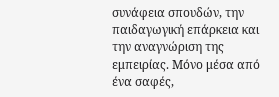συνάφεια σπουδών, την παιδαγωγική επάρκεια και την αναγνώριση της εμπειρίας. Μόνο μέσα από ένα σαφές,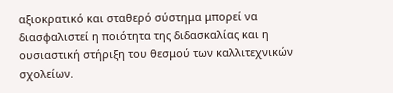αξιοκρατικό και σταθερό σύστημα μπορεί να διασφαλιστεί η ποιότητα της διδασκαλίας και η ουσιαστική στήριξη του θεσμού των καλλιτεχνικών σχολείων.